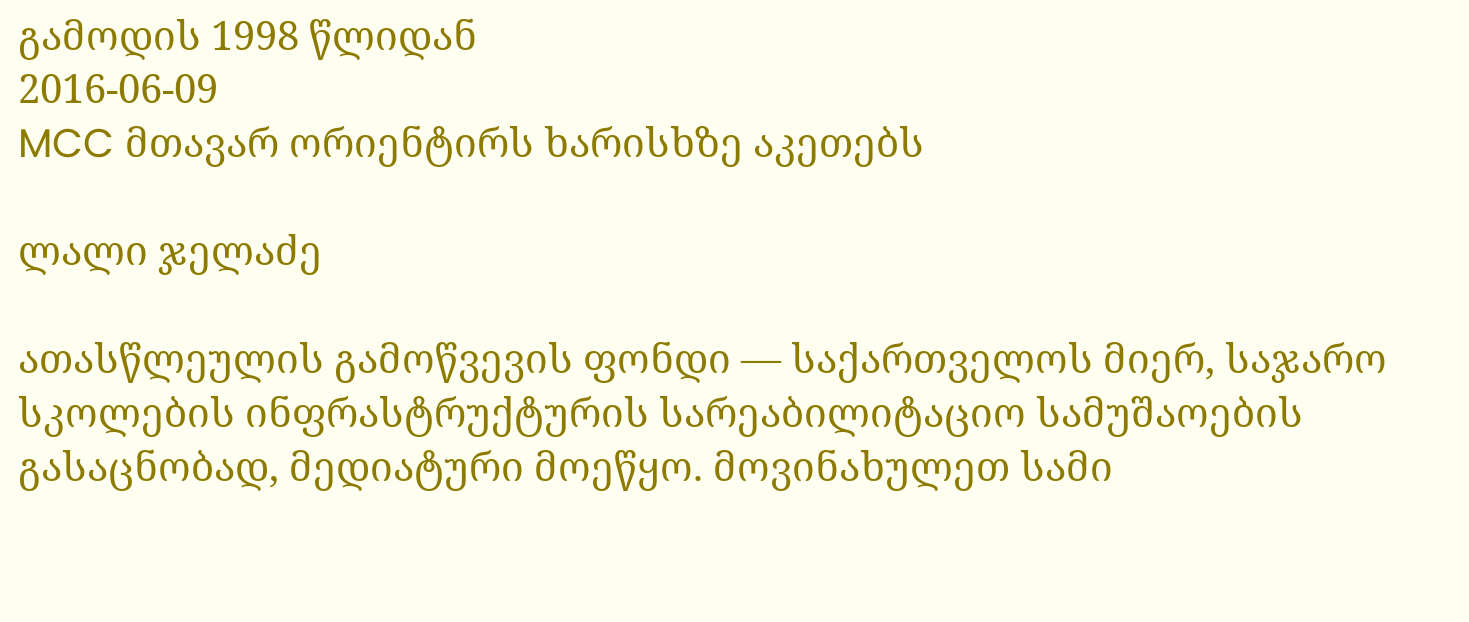გამოდის 1998 წლიდან
2016-06-09
MCC მთავარ ორიენტირს ხარისხზე აკეთებს

ლალი ჯელაძე

ათასწლეულის გამოწვევის ფონდი — საქართველოს მიერ, საჯარო სკოლების ინფრასტრუქტურის სარეაბილიტაციო სამუშაოების გასაცნობად, მედიატური მოეწყო. მოვინახულეთ სამი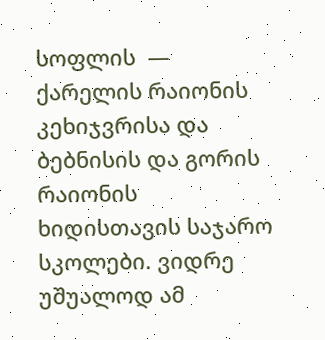სოფლის  — ქარელის რაიონის კეხიჯვრისა და ბებნისის და გორის რაიონის ხიდისთავის საჯარო სკოლები. ვიდრე უშუალოდ ამ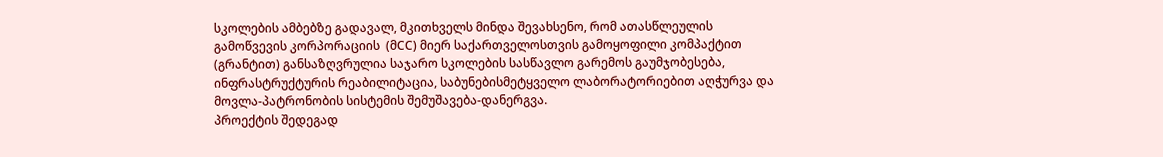სკოლების ამბებზე გადავალ, მკითხველს მინდა შევახსენო, რომ ათასწლეულის გამოწვევის კორპორაციის  (მCC) მიერ საქართველოსთვის გამოყოფილი კომპაქტით (გრანტით) განსაზღვრულია საჯარო სკოლების სასწავლო გარემოს გაუმჯობესება, ინფრასტრუქტურის რეაბილიტაცია, საბუნებისმეტყველო ლაბორატორიებით აღჭურვა და მოვლა-პატრონობის სისტემის შემუშავება-დანერგვა.
პროექტის შედეგად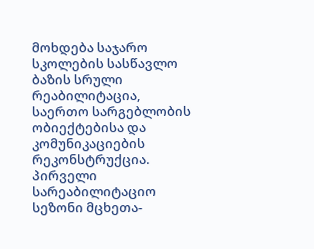მოხდება საჯარო სკოლების სასწავლო ბაზის სრული რეაბილიტაცია, საერთო სარგებლობის ობიექტებისა და კომუნიკაციების რეკონსტრუქცია. პირველი სარეაბილიტაციო სეზონი მცხეთა-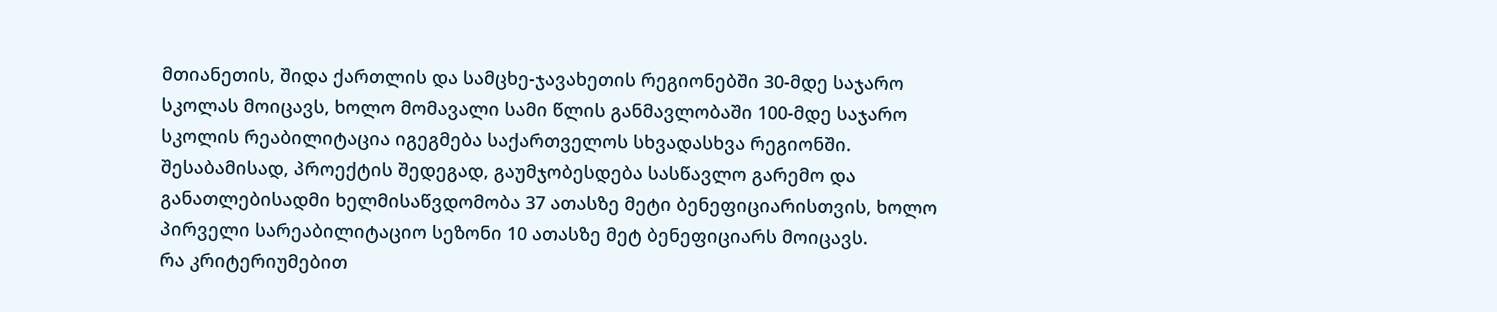მთიანეთის, შიდა ქართლის და სამცხე-ჯავახეთის რეგიონებში 30-მდე საჯარო სკოლას მოიცავს, ხოლო მომავალი სამი წლის განმავლობაში 100-მდე საჯარო სკოლის რეაბილიტაცია იგეგმება საქართველოს სხვადასხვა რეგიონში. შესაბამისად, პროექტის შედეგად, გაუმჯობესდება სასწავლო გარემო და განათლებისადმი ხელმისაწვდომობა 37 ათასზე მეტი ბენეფიციარისთვის, ხოლო პირველი სარეაბილიტაციო სეზონი 10 ათასზე მეტ ბენეფიციარს მოიცავს.
რა კრიტერიუმებით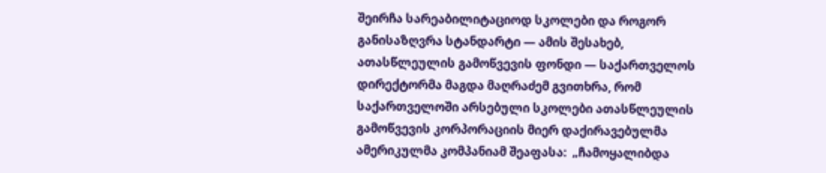შეირჩა სარეაბილიტაციოდ სკოლები და როგორ განისაზღვრა სტანდარტი — ამის შესახებ, ათასწლეულის გამოწვევის ფონდი — საქართველოს დირექტორმა მაგდა მაღრაძემ გვითხრა, რომ საქართველოში არსებული სკოლები ათასწლეულის გამოწვევის კორპორაციის მიერ დაქირავებულმა ამერიკულმა კომპანიამ შეაფასა:  „ჩამოყალიბდა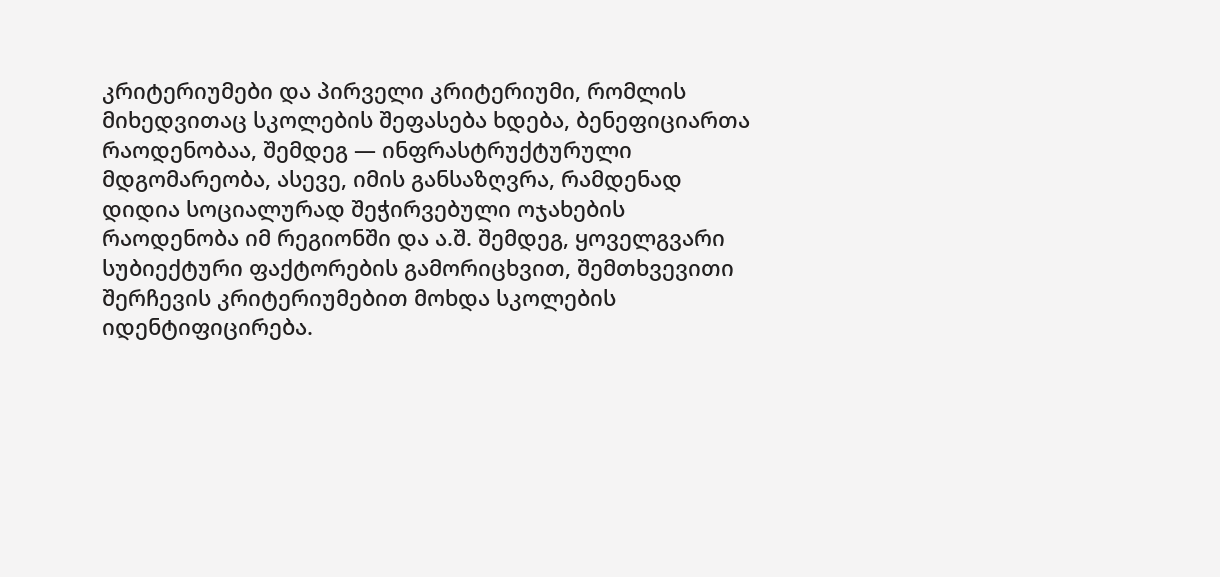კრიტერიუმები და პირველი კრიტერიუმი, რომლის მიხედვითაც სკოლების შეფასება ხდება, ბენეფიციართა რაოდენობაა, შემდეგ — ინფრასტრუქტურული მდგომარეობა, ასევე, იმის განსაზღვრა, რამდენად დიდია სოციალურად შეჭირვებული ოჯახების რაოდენობა იმ რეგიონში და ა.შ. შემდეგ, ყოველგვარი სუბიექტური ფაქტორების გამორიცხვით, შემთხვევითი შერჩევის კრიტერიუმებით მოხდა სკოლების იდენტიფიცირება.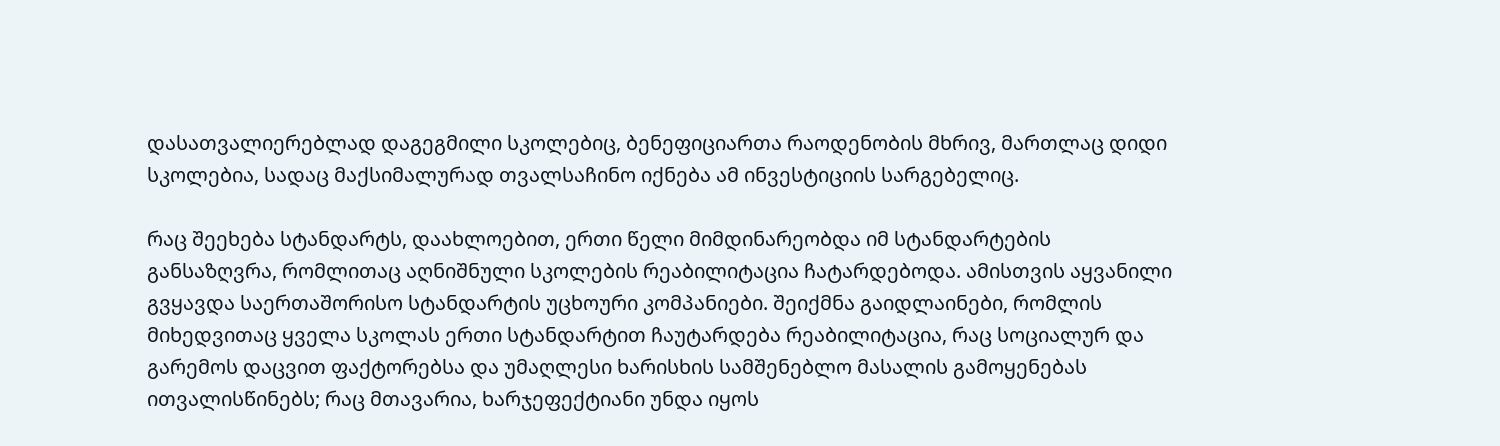დასათვალიერებლად დაგეგმილი სკოლებიც, ბენეფიციართა რაოდენობის მხრივ, მართლაც დიდი სკოლებია, სადაც მაქსიმალურად თვალსაჩინო იქნება ამ ინვესტიციის სარგებელიც.

რაც შეეხება სტანდარტს, დაახლოებით, ერთი წელი მიმდინარეობდა იმ სტანდარტების განსაზღვრა, რომლითაც აღნიშნული სკოლების რეაბილიტაცია ჩატარდებოდა. ამისთვის აყვანილი გვყავდა საერთაშორისო სტანდარტის უცხოური კომპანიები. შეიქმნა გაიდლაინები, რომლის მიხედვითაც ყველა სკოლას ერთი სტანდარტით ჩაუტარდება რეაბილიტაცია, რაც სოციალურ და  გარემოს დაცვით ფაქტორებსა და უმაღლესი ხარისხის სამშენებლო მასალის გამოყენებას ითვალისწინებს; რაც მთავარია, ხარჯეფექტიანი უნდა იყოს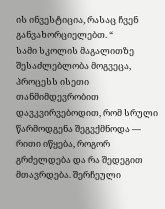ის ინვესტიცია, რასაც ჩვენ განვახორციელებთ. “
სამი სკოლის მაგალითზე შესაძლებლობა მოგვეცა, პროცესს ისეთი თანმიმდევრობით დავკვირვებოდით, რომ სრული წარმოდგენა შეგვქმნოდა — რითი იწყება, როგორ გრძელდება და რა შედეგით მთავრდება. შერჩეული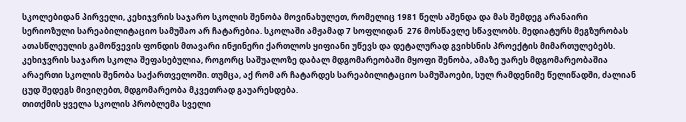სკოლებიდან პირველი, კეხიჯვრის საჯარო სკოლის შენობა მოვინახულეთ, რომელიც 1981 წელს აშენდა და მას შემდეგ არანაირი სერიოზული სარეაბილიტაციო სამუშაო არ ჩატარებია. სკოლაში ამჟამად 7 სოფლიდან  276 მოსწავლე სწავლობს. მედიატურს მეგზურობას ათასწლეულის გამოწვევის ფონდის მთავარი ინჟინერი ქართლოს ყიფიანი უწევს და დეტალურად გვიხსნის პროექტის მიმართულებებს. კეხიჯვრის საჯარო სკოლა შეფასებულია, როგორც საშუალოზე დაბალ მდგომარეობაში მყოფი შენობა, ამაზე უარეს მდგომარეობაშია არაერთი სკოლის შენობა საქართველოში. თუმცა, აქ რომ არ ჩატარდეს სარეაბილიტაციო სამუშაოები, სულ რამდენიმე წელიწადში, ძალიან ცუდ შედეგს მივიღებთ, მდგომარეობა მკვეთრად გაუარესდება.
თითქმის ყველა სკოლის პრობლემა სველი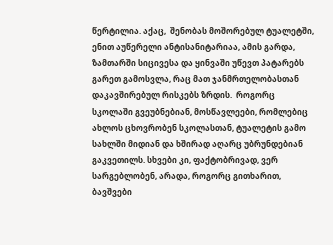წერტილია. აქაც,  შენობას მოშორებულ ტუალეტში, ენით აუწერელი ანტისანიტარიაა, ამის გარდა, ზამთარში სიცივესა და ყინვაში უწევთ პატარებს გარეთ გამოსვლა, რაც მათ ჯანმრთელობასთან დაკავშირებულ რისკებს ზრდის.  როგორც სკოლაში გვეუბნებიან, მოსწავლეები, რომლებიც  ახლოს ცხოვრობენ სკოლასთან, ტუალეტის გამო სახლში მიდიან და ხშირად აღარც უბრუნდებიან გაკვეთილს. სხვები კი, ფაქტობრივად, ვერ სარგებლობენ, არადა, როგორც გითხარით, ბავშვები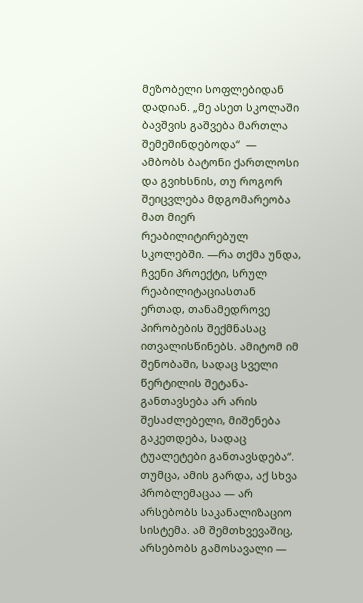მეზობელი სოფლებიდან დადიან. „მე ასეთ სკოლაში ბავშვის გაშვება მართლა შემეშინდებოდა“  —  ამბობს ბატონი ქართლოსი და გვიხსნის, თუ როგორ შეიცვლება მდგომარეობა მათ მიერ რეაბილიტირებულ სკოლებში. —რა თქმა უნდა, ჩვენი პროექტი, სრულ რეაბილიტაციასთან ერთად, თანამედროვე პირობების შექმნასაც ითვალისწინებს. ამიტომ იმ შენობაში, სადაც სველი წერტილის შეტანა-განთავსება არ არის შესაძლებელი, მიშენება გაკეთდება, სადაც ტუალეტები განთავსდება“. თუმცა, ამის გარდა, აქ სხვა პრობლემაცაა — არ არსებობს საკანალიზაციო სისტემა. ამ შემთხვევაშიც, არსებობს გამოსავალი —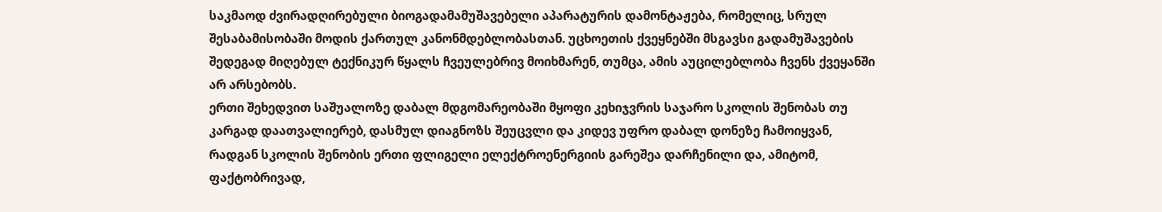საკმაოდ ძვირადღირებული ბიოგადამამუშავებელი აპარატურის დამონტაჟება, რომელიც, სრულ  შესაბამისობაში მოდის ქართულ კანონმდებლობასთან. უცხოეთის ქვეყნებში მსგავსი გადამუშავების შედეგად მიღებულ ტექნიკურ წყალს ჩვეულებრივ მოიხმარენ, თუმცა, ამის აუცილებლობა ჩვენს ქვეყანში არ არსებობს.
ერთი შეხედვით საშუალოზე დაბალ მდგომარეობაში მყოფი კეხიჯვრის საჯარო სკოლის შენობას თუ კარგად დაათვალიერებ, დასმულ დიაგნოზს შეუცვლი და კიდევ უფრო დაბალ დონეზე ჩამოიყვან, რადგან სკოლის შენობის ერთი ფლიგელი ელექტროენერგიის გარეშეა დარჩენილი და, ამიტომ, ფაქტობრივად,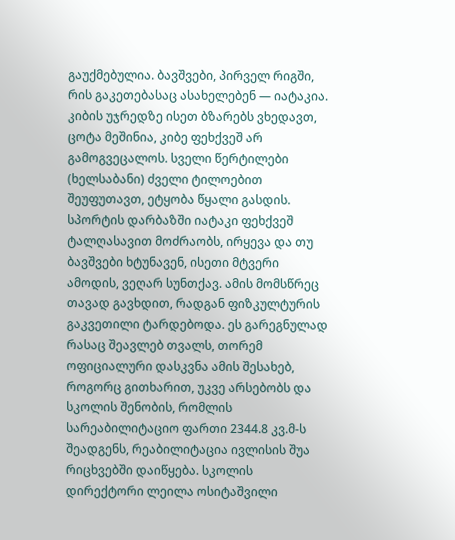გაუქმებულია. ბავშვები, პირველ რიგში, რის გაკეთებასაც ასახელებენ — იატაკია. კიბის უჯრედზე ისეთ ბზარებს ვხედავთ, ცოტა მეშინია, კიბე ფეხქვეშ არ გამოგვეცალოს. სველი წერტილები (ხელსაბანი) ძველი ტილოებით შეუფუთავთ, ეტყობა წყალი გასდის. სპორტის დარბაზში იატაკი ფეხქვეშ ტალღასავით მოძრაობს, ირყევა და თუ ბავშვები ხტუნავენ, ისეთი მტვერი ამოდის, ვეღარ სუნთქავ. ამის მომსწრეც თავად გავხდით, რადგან ფიზკულტურის გაკვეთილი ტარდებოდა. ეს გარეგნულად რასაც შეავლებ თვალს, თორემ ოფიციალური დასკვნა ამის შესახებ, როგორც გითხარით, უკვე არსებობს და სკოლის შენობის, რომლის სარეაბილიტაციო ფართი 2344.8 კვ.მ-ს შეადგენს, რეაბილიტაცია ივლისის შუა რიცხვებში დაიწყება. სკოლის დირექტორი ლეილა ოსიტაშვილი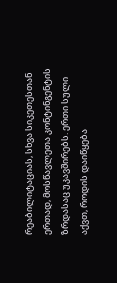რეაბილიტაციას, სხვა სიკეთესთან ერთად, მოსწავლეთა კონტინგენტის ზრდასაც უკავშირებს. ერთი სული აქვთ, როდის დაიწყება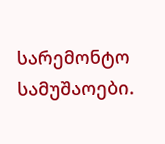სარემონტო სამუშაოები.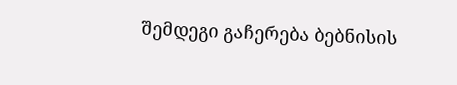შემდეგი გაჩერება ბებნისის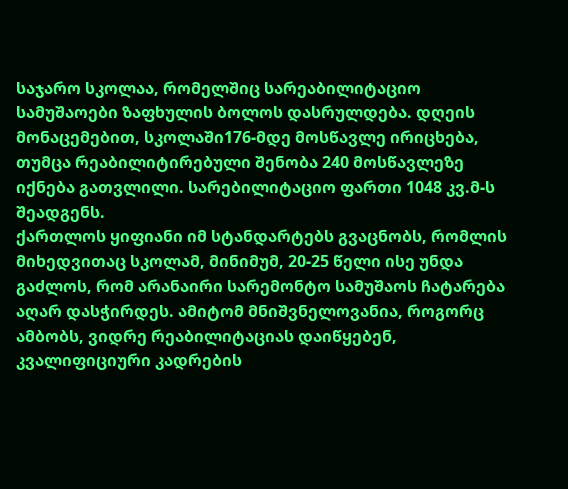საჯარო სკოლაა, რომელშიც სარეაბილიტაციო სამუშაოები ზაფხულის ბოლოს დასრულდება. დღეის მონაცემებით, სკოლაში176-მდე მოსწავლე ირიცხება, თუმცა რეაბილიტირებული შენობა 240 მოსწავლეზე იქნება გათვლილი. სარებილიტაციო ფართი 1048 კვ.მ-ს შეადგენს.
ქართლოს ყიფიანი იმ სტანდარტებს გვაცნობს, რომლის მიხედვითაც სკოლამ, მინიმუმ, 20-25 წელი ისე უნდა გაძლოს, რომ არანაირი სარემონტო სამუშაოს ჩატარება აღარ დასჭირდეს. ამიტომ მნიშვნელოვანია, როგორც ამბობს, ვიდრე რეაბილიტაციას დაიწყებენ, კვალიფიციური კადრების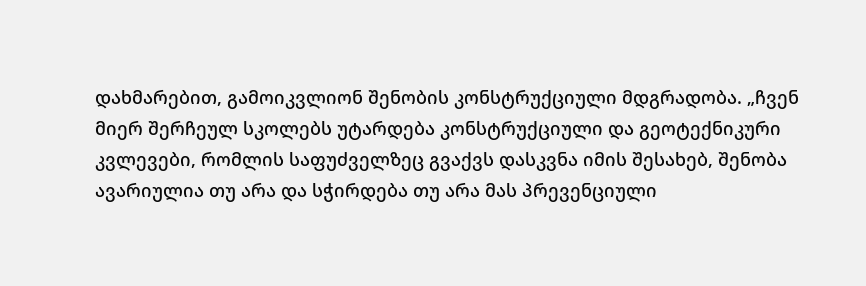დახმარებით, გამოიკვლიონ შენობის კონსტრუქციული მდგრადობა. „ჩვენ მიერ შერჩეულ სკოლებს უტარდება კონსტრუქციული და გეოტექნიკური კვლევები, რომლის საფუძველზეც გვაქვს დასკვნა იმის შესახებ, შენობა ავარიულია თუ არა და სჭირდება თუ არა მას პრევენციული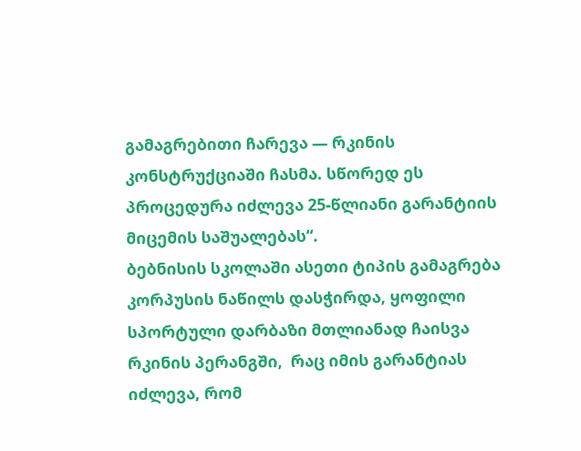გამაგრებითი ჩარევა — რკინის კონსტრუქციაში ჩასმა. სწორედ ეს პროცედურა იძლევა 25-წლიანი გარანტიის მიცემის საშუალებას“.
ბებნისის სკოლაში ასეთი ტიპის გამაგრება კორპუსის ნაწილს დასჭირდა, ყოფილი სპორტული დარბაზი მთლიანად ჩაისვა რკინის პერანგში,  რაც იმის გარანტიას იძლევა, რომ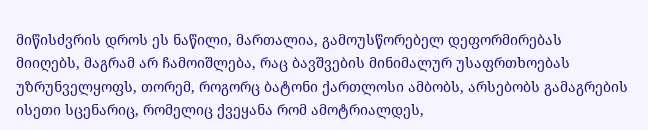მიწისძვრის დროს ეს ნაწილი, მართალია, გამოუსწორებელ დეფორმირებას მიიღებს, მაგრამ არ ჩამოიშლება, რაც ბავშვების მინიმალურ უსაფრთხოებას უზრუნველყოფს, თორემ, როგორც ბატონი ქართლოსი ამბობს, არსებობს გამაგრების ისეთი სცენარიც, რომელიც ქვეყანა რომ ამოტრიალდეს,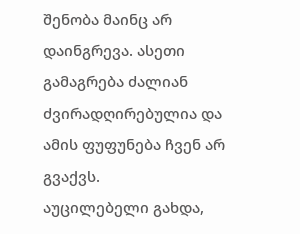შენობა მაინც არ დაინგრევა. ასეთი გამაგრება ძალიან ძვირადღირებულია და ამის ფუფუნება ჩვენ არ გვაქვს.
აუცილებელი გახდა,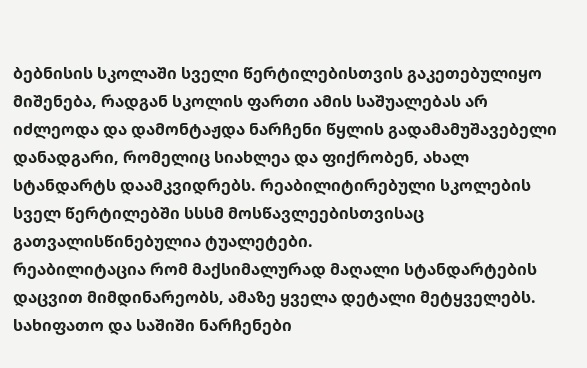ბებნისის სკოლაში სველი წერტილებისთვის გაკეთებულიყო მიშენება, რადგან სკოლის ფართი ამის საშუალებას არ იძლეოდა და დამონტაჟდა ნარჩენი წყლის გადამამუშავებელი დანადგარი, რომელიც სიახლეა და ფიქრობენ, ახალ სტანდარტს დაამკვიდრებს. რეაბილიტირებული სკოლების სველ წერტილებში სსსმ მოსწავლეებისთვისაც გათვალისწინებულია ტუალეტები.
რეაბილიტაცია რომ მაქსიმალურად მაღალი სტანდარტების დაცვით მიმდინარეობს, ამაზე ყველა დეტალი მეტყველებს. სახიფათო და საშიში ნარჩენები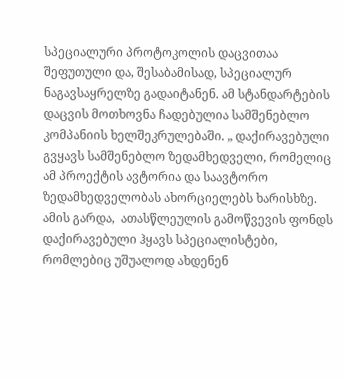სპეციალური პროტოკოლის დაცვითაა შეფუთული და, შესაბამისად, სპეციალურ ნაგავსაყრელზე გადაიტანენ. ამ სტანდარტების დაცვის მოთხოვნა ჩადებულია სამშენებლო კომპანიის ხელშეკრულებაში. „ დაქირავებული გვყავს სამშენებლო ზედამხედველი, რომელიც ამ პროექტის ავტორია და საავტორო ზედამხედველობას ახორციელებს ხარისხზე. ამის გარდა,  ათასწლეულის გამოწვევის ფონდს დაქირავებული ჰყავს სპეციალისტები, რომლებიც უშუალოდ ახდენენ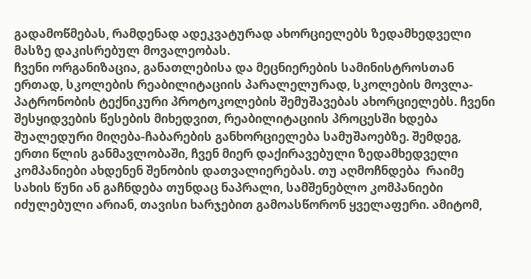გადამოწმებას, რამდენად ადეკვატურად ახორციელებს ზედამხედველი მასზე დაკისრებულ მოვალეობას.
ჩვენი ორგანიზაცია, განათლებისა და მეცნიერების სამინისტროსთან ერთად, სკოლების რეაბილიტაციის პარალელურად, სკოლების მოვლა-პატრონობის ტექნიკური პროტოკოლების შემუშავებას ახორციელებს. ჩვენი შესყიდვების წესების მიხედვით, რეაბილიტაციის პროცესში ხდება შუალედური მიღება-ჩაბარების განხორციელება სამუშაოებზე. შემდეგ, ერთი წლის განმავლობაში, ჩვენ მიერ დაქირავებული ზედამხედველი კომპანიები ახდენენ შენობის დათვალიერებას. თუ აღმოჩნდება  რაიმე სახის წუნი ან გაჩნდება თუნდაც ნაპრალი, სამშენებლო კომპანიები იძულებული არიან, თავისი ხარჯებით გამოასწორონ ყველაფერი. ამიტომ,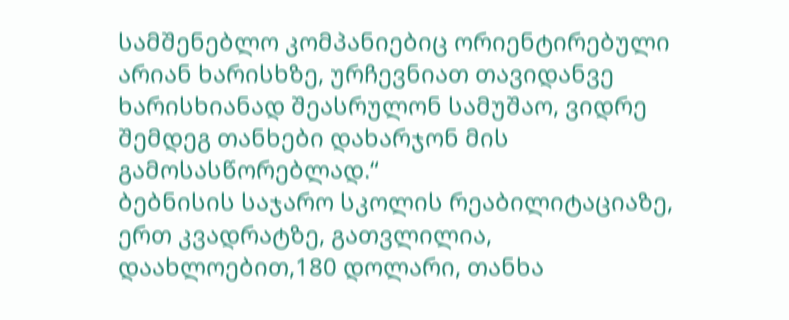სამშენებლო კომპანიებიც ორიენტირებული არიან ხარისხზე, ურჩევნიათ თავიდანვე ხარისხიანად შეასრულონ სამუშაო, ვიდრე შემდეგ თანხები დახარჯონ მის გამოსასწორებლად.“
ბებნისის საჯარო სკოლის რეაბილიტაციაზე, ერთ კვადრატზე, გათვლილია, დაახლოებით,180 დოლარი, თანხა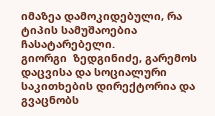იმაზეა დამოკიდებული, რა ტიპის სამუშაოებია ჩასატარებელი.
გიორგი  ზედგინიძე, გარემოს დაცვისა და სოციალური საკითხების დირექტორია და გვაცნობს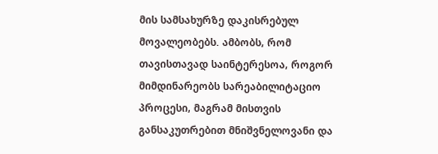მის სამსახურზე დაკისრებულ მოვალეობებს. ამბობს, რომ თავისთავად საინტერესოა, როგორ მიმდინარეობს სარეაბილიტაციო პროცესი, მაგრამ მისთვის განსაკუთრებით მნიშვნელოვანი და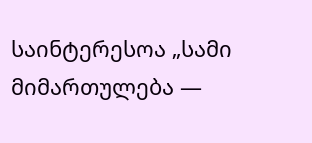საინტერესოა „სამი მიმართულება —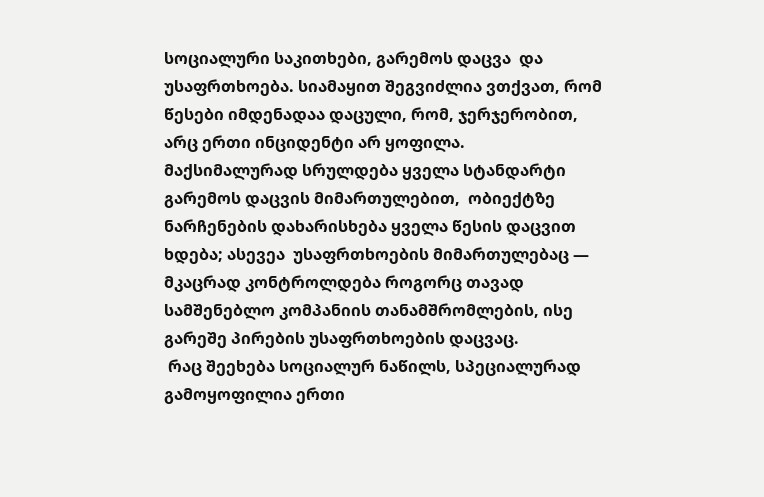სოციალური საკითხები, გარემოს დაცვა  და უსაფრთხოება. სიამაყით შეგვიძლია ვთქვათ, რომ წესები იმდენადაა დაცული, რომ, ჯერჯერობით, არც ერთი ინციდენტი არ ყოფილა.
მაქსიმალურად სრულდება ყველა სტანდარტი გარემოს დაცვის მიმართულებით,  ობიექტზე ნარჩენების დახარისხება ყველა წესის დაცვით ხდება; ასევეა  უსაფრთხოების მიმართულებაც —  მკაცრად კონტროლდება როგორც თავად სამშენებლო კომპანიის თანამშრომლების, ისე გარეშე პირების უსაფრთხოების დაცვაც.
 რაც შეეხება სოციალურ ნაწილს, სპეციალურად გამოყოფილია ერთი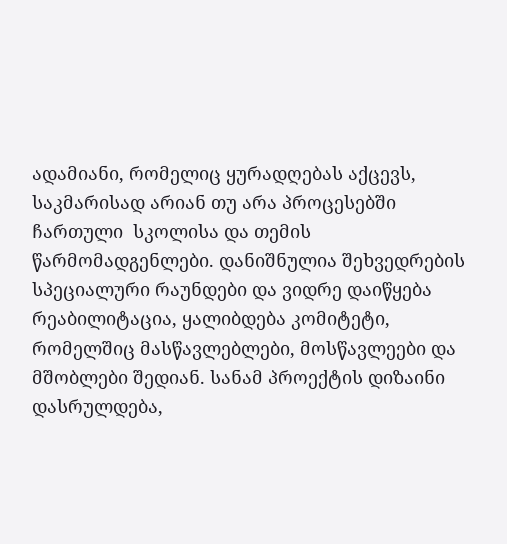ადამიანი, რომელიც ყურადღებას აქცევს, საკმარისად არიან თუ არა პროცესებში ჩართული  სკოლისა და თემის წარმომადგენლები. დანიშნულია შეხვედრების სპეციალური რაუნდები და ვიდრე დაიწყება რეაბილიტაცია, ყალიბდება კომიტეტი, რომელშიც მასწავლებლები, მოსწავლეები და  მშობლები შედიან. სანამ პროექტის დიზაინი  დასრულდება,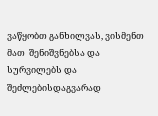ვაწყობთ განხილვას, ვისმენთ მათ  შენიშვნებსა და სურვილებს და შეძლებისდაგვარად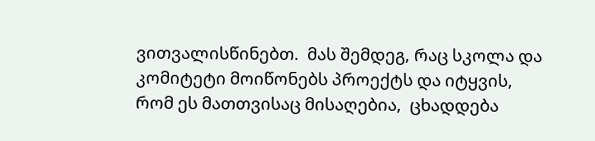ვითვალისწინებთ.  მას შემდეგ, რაც სკოლა და კომიტეტი მოიწონებს პროექტს და იტყვის, რომ ეს მათთვისაც მისაღებია,  ცხადდება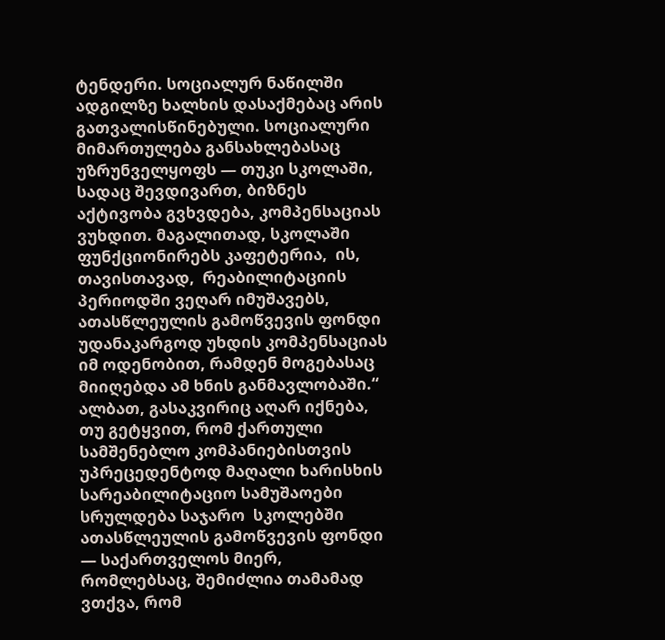ტენდერი. სოციალურ ნაწილში ადგილზე ხალხის დასაქმებაც არის გათვალისწინებული. სოციალური  მიმართულება განსახლებასაც უზრუნველყოფს — თუკი სკოლაში, სადაც შევდივართ, ბიზნეს აქტივობა გვხვდება, კომპენსაციას ვუხდით. მაგალითად, სკოლაში ფუნქციონირებს კაფეტერია,  ის, თავისთავად,  რეაბილიტაციის პერიოდში ვეღარ იმუშავებს, ათასწლეულის გამოწვევის ფონდი უდანაკარგოდ უხდის კომპენსაციას იმ ოდენობით, რამდენ მოგებასაც მიიღებდა ამ ხნის განმავლობაში.“
ალბათ, გასაკვირიც აღარ იქნება, თუ გეტყვით, რომ ქართული სამშენებლო კომპანიებისთვის უპრეცედენტოდ მაღალი ხარისხის სარეაბილიტაციო სამუშაოები სრულდება საჯარო  სკოლებში ათასწლეულის გამოწვევის ფონდი — საქართველოს მიერ, რომლებსაც, შემიძლია თამამად ვთქვა, რომ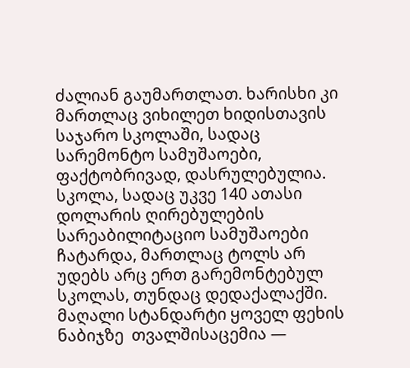ძალიან გაუმართლათ. ხარისხი კი მართლაც ვიხილეთ ხიდისთავის საჯარო სკოლაში, სადაც სარემონტო სამუშაოები, ფაქტობრივად, დასრულებულია. სკოლა, სადაც უკვე 140 ათასი დოლარის ღირებულების სარეაბილიტაციო სამუშაოები ჩატარდა, მართლაც ტოლს არ უდებს არც ერთ გარემონტებულ სკოლას, თუნდაც დედაქალაქში. მაღალი სტანდარტი ყოველ ფეხის ნაბიჯზე  თვალშისაცემია —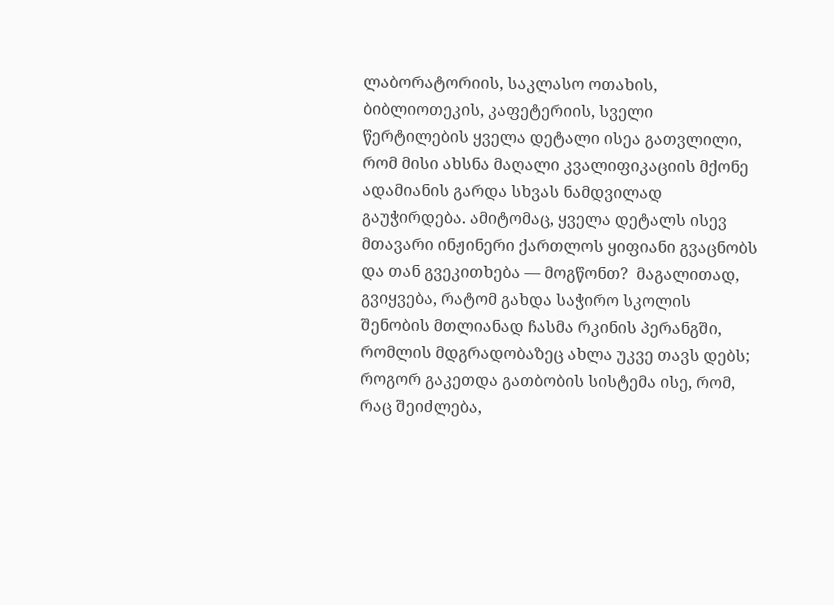ლაბორატორიის, საკლასო ოთახის, ბიბლიოთეკის, კაფეტერიის, სველი წერტილების ყველა დეტალი ისეა გათვლილი, რომ მისი ახსნა მაღალი კვალიფიკაციის მქონე ადამიანის გარდა სხვას ნამდვილად გაუჭირდება. ამიტომაც, ყველა დეტალს ისევ მთავარი ინჟინერი ქართლოს ყიფიანი გვაცნობს და თან გვეკითხება — მოგწონთ?  მაგალითად, გვიყვება, რატომ გახდა საჭირო სკოლის შენობის მთლიანად ჩასმა რკინის პერანგში, რომლის მდგრადობაზეც ახლა უკვე თავს დებს; როგორ გაკეთდა გათბობის სისტემა ისე, რომ, რაც შეიძლება,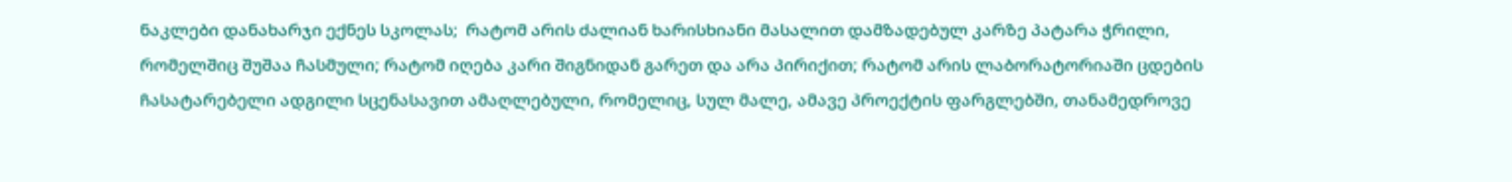ნაკლები დანახარჯი ექნეს სკოლას;  რატომ არის ძალიან ხარისხიანი მასალით დამზადებულ კარზე პატარა ჭრილი, რომელშიც შუშაა ჩასმული; რატომ იღება კარი შიგნიდან გარეთ და არა პირიქით; რატომ არის ლაბორატორიაში ცდების ჩასატარებელი ადგილი სცენასავით ამაღლებული, რომელიც, სულ მალე, ამავე პროექტის ფარგლებში, თანამედროვე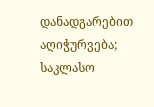დანადგარებით აღიჭურვება; საკლასო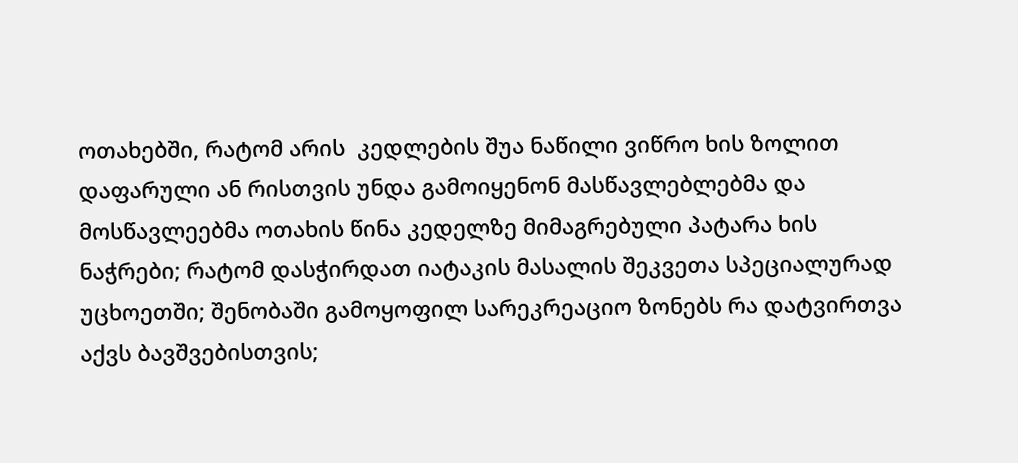ოთახებში, რატომ არის  კედლების შუა ნაწილი ვიწრო ხის ზოლით დაფარული ან რისთვის უნდა გამოიყენონ მასწავლებლებმა და მოსწავლეებმა ოთახის წინა კედელზე მიმაგრებული პატარა ხის ნაჭრები; რატომ დასჭირდათ იატაკის მასალის შეკვეთა სპეციალურად უცხოეთში; შენობაში გამოყოფილ სარეკრეაციო ზონებს რა დატვირთვა აქვს ბავშვებისთვის;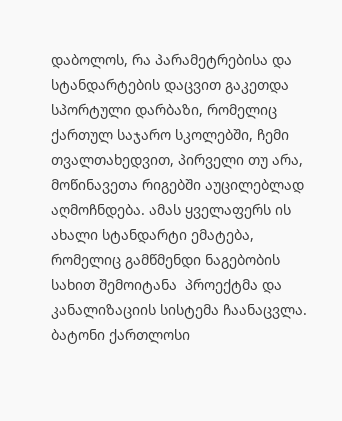დაბოლოს, რა პარამეტრებისა და სტანდარტების დაცვით გაკეთდა სპორტული დარბაზი, რომელიც ქართულ საჯარო სკოლებში, ჩემი თვალთახედვით, პირველი თუ არა,  მოწინავეთა რიგებში აუცილებლად აღმოჩნდება. ამას ყველაფერს ის ახალი სტანდარტი ემატება, რომელიც გამწმენდი ნაგებობის სახით შემოიტანა  პროექტმა და კანალიზაციის სისტემა ჩაანაცვლა. ბატონი ქართლოსი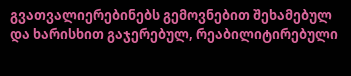გვათვალიერებინებს გემოვნებით შეხამებულ და ხარისხით გაჯერებულ, რეაბილიტირებული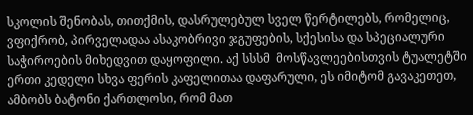სკოლის შენობას, თითქმის, დასრულებულ სველ წერტილებს, რომელიც, ვფიქრობ, პირველადაა ასაკობრივი ჯგუფების, სქესისა და სპეციალური საჭიროების მიხედვით დაყოფილი. აქ სსსმ  მოსწავლეებისთვის ტუალეტში ერთი კედელი სხვა ფერის კაფელითაა დაფარული, ეს იმიტომ გავაკეთეთ, ამბობს ბატონი ქართლოსი, რომ მათ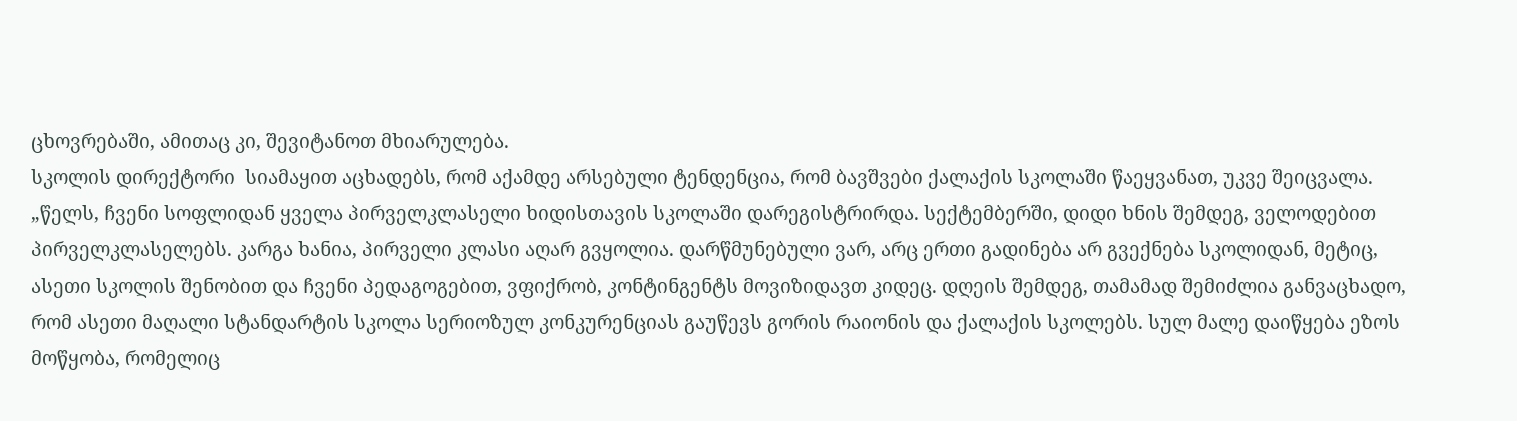ცხოვრებაში, ამითაც კი, შევიტანოთ მხიარულება.
სკოლის დირექტორი  სიამაყით აცხადებს, რომ აქამდე არსებული ტენდენცია, რომ ბავშვები ქალაქის სკოლაში წაეყვანათ, უკვე შეიცვალა. „წელს, ჩვენი სოფლიდან ყველა პირველკლასელი ხიდისთავის სკოლაში დარეგისტრირდა. სექტემბერში, დიდი ხნის შემდეგ, ველოდებით პირველკლასელებს. კარგა ხანია, პირველი კლასი აღარ გვყოლია. დარწმუნებული ვარ, არც ერთი გადინება არ გვექნება სკოლიდან, მეტიც, ასეთი სკოლის შენობით და ჩვენი პედაგოგებით, ვფიქრობ, კონტინგენტს მოვიზიდავთ კიდეც. დღეის შემდეგ, თამამად შემიძლია განვაცხადო, რომ ასეთი მაღალი სტანდარტის სკოლა სერიოზულ კონკურენციას გაუწევს გორის რაიონის და ქალაქის სკოლებს. სულ მალე დაიწყება ეზოს მოწყობა, რომელიც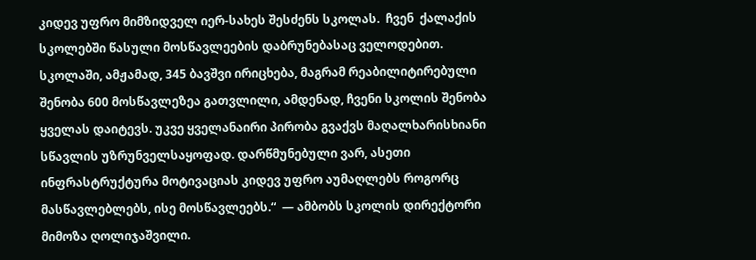კიდევ უფრო მიმზიდველ იერ-სახეს შესძენს სკოლას.  ჩვენ  ქალაქის სკოლებში წასული მოსწავლეების დაბრუნებასაც ველოდებით. სკოლაში, ამჟამად, 345 ბავშვი ირიცხება, მაგრამ რეაბილიტირებული შენობა 600 მოსწავლეზეა გათვლილი, ამდენად, ჩვენი სკოლის შენობა ყველას დაიტევს. უკვე ყველანაირი პირობა გვაქვს მაღალხარისხიანი სწავლის უზრუნველსაყოფად. დარწმუნებული ვარ, ასეთი ინფრასტრუქტურა მოტივაციას კიდევ უფრო აუმაღლებს როგორც მასწავლებლებს, ისე მოსწავლეებს.“  — ამბობს სკოლის დირექტორი მიმოზა ღოლიჯაშვილი.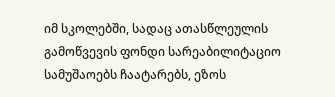იმ სკოლებში, სადაც ათასწლეულის გამოწვევის ფონდი სარეაბილიტაციო სამუშაოებს ჩაატარებს, ეზოს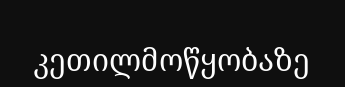კეთილმოწყობაზე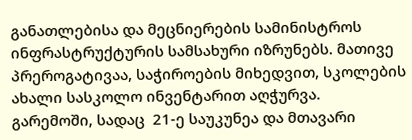განათლებისა და მეცნიერების სამინისტროს ინფრასტრუქტურის სამსახური იზრუნებს. მათივე პრეროგატივაა, საჭიროების მიხედვით, სკოლების ახალი სასკოლო ინვენტარით აღჭურვა.
გარემოში, სადაც  21-ე საუკუნეა და მთავარი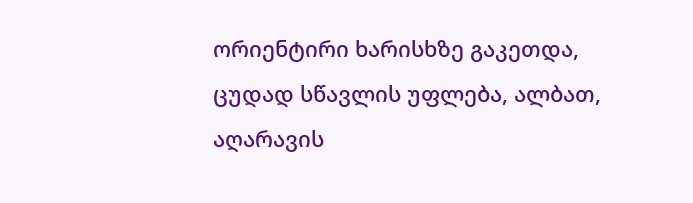ორიენტირი ხარისხზე გაკეთდა,  ცუდად სწავლის უფლება, ალბათ, აღარავის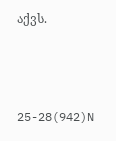აქვს.



25-28(942)N